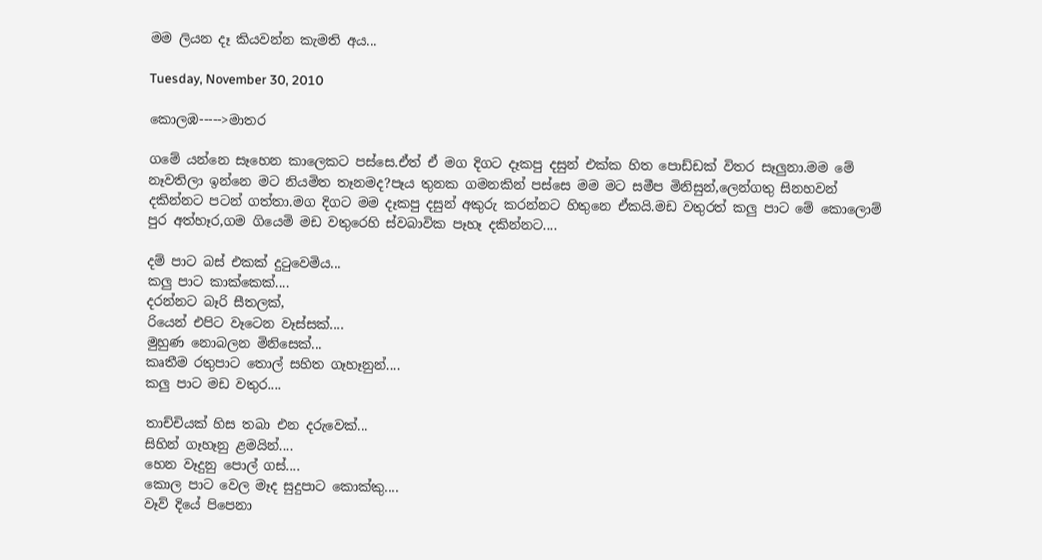මම ලියන දෑ කියවන්න කැමති අය...

Tuesday, November 30, 2010

කොලඹ----->මාතර

ගමේ යන්නෙ සෑහෙන කාලෙකට පස්සෙ.ඒත් ඒ මග දිගට දෑකපු දසුන් එක්ක හිත පොඩ්ඩක් විතර සෑලුනා.මම මේ නෑවතිලා ඉන්නෙ මට නියමිත තෑනමද?පෑය තුනක ගමනකින් පස්සෙ මම මට සමීප මිනිසුන්,ලෙන්ගතු සිනහවන් දකින්නට පටන් ගත්තා.මග දිගට මම දෑකපු දසුන් අකුරු කරන්නට හිතුනෙ ඒකයි.මඩ වතුරත් කලු පාට මේ කොලොම් පුර අත්හෑර,ගම ගියෙමි මඩ වතුරෙහි ස්වබාවික පෑහෑ දකින්නට....

දම් පාට බස් එකක් දුටුවෙමිය...
කලු පාට කාක්කෙක්....
දරන්නට බෑරි සීතලක්,
රියෙන් එපිට වෑටෙන වෑස්සක්....
මුහුණ නොබලන මිනිසෙක්...
කෘතීම රතුපාට තොල් සහිත ගෑහෑනුන්....
කලු පාට මඩ වතුර....

තාච්චියක් හිස තබා එන දරුවෙක්...
සිහින් ගෑහෑනු ළමයින්....
හෙන වෑදුනු පොල් ගස්....
කොල පාට වෙල මෑද සුදුපාට කොක්කු....
වෑව් දියේ පිපෙනා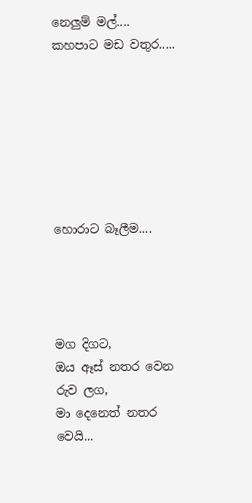නෙලුම් මල්....
කහපාට මඩ වතුර.....







හොරාට බෑලීම....




මග දිගට,
ඔය ඈස් නතර වෙන රුව ලග,
මා දෙනෙත් නතර වෙයි...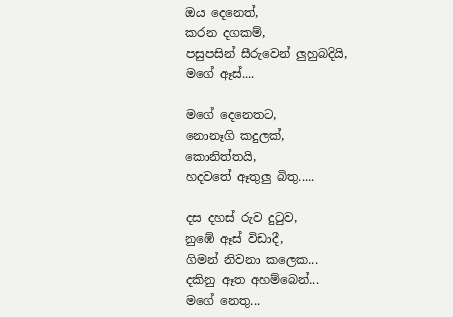ඔය දෙනෙත්,
කරන දගකම්,
පසුපසින් සීරුවෙන් ලුහුබදියි,
මගේ ඈස්....

මගේ දෙනෙතට,
නොනෑගි කදුලක්,
කොනිත්තයි,
හදවතේ ඈතුලු බිතු.....

දස දහස් රුව දුටුව,
නුඹේ ඈස් විඩාදී,
ගිමන් නිවනා කලෙක...
දකිනු ඈත අහම්බෙන්...
මගේ නෙතු...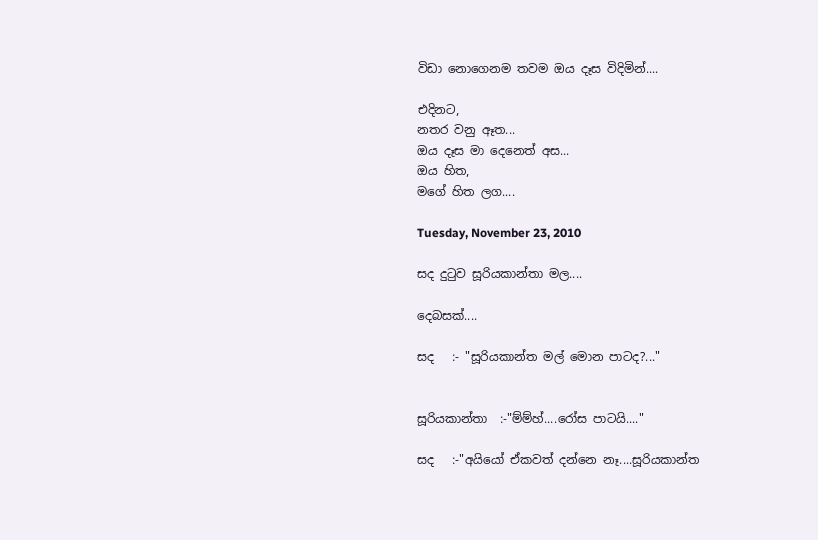විඩා නොගෙනම තවම ඔය දෑස විදිමින්....

එදිනට,
නතර වනු ඈත...
ඔය දෑස මා දෙනෙත් අස...
ඔය හිත,
මගේ හිත ලග....

Tuesday, November 23, 2010

සද දුටුව සූරියකාන්තා මල....

දෙබසක්....

සද   :- "සූරියකාන්ත මල් මොන පාටද?..."


සූරියකාන්තා  :-"ම්ම්හ්....රෝස පාටයි...."

සද   :-"අයියෝ ඒකවත් දන්නෙ නෑ....සූරියකාන්ත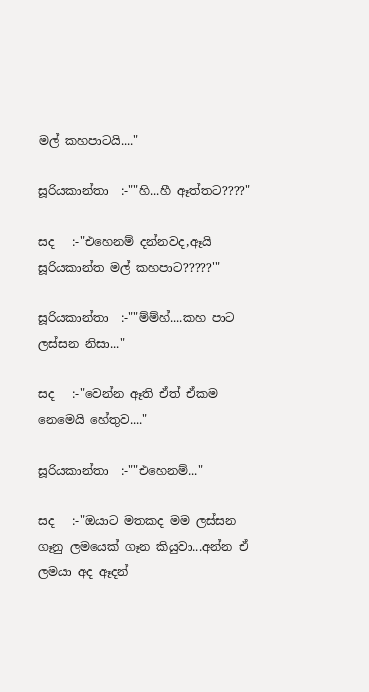මල් කහපාටයි...."

සූරියකාන්තා  :-""හි...හී ඈත්තට????"

සද   :-"එහෙනම් දන්නවද,ඈයි සූරියකාන්ත මල් කහපාට?????'"

සූරියකාන්තා  :-""ම්ම්හ්....කහ පාට ලස්සන නිසා..."

සද   :-"වෙන්න ඈති ඒත් ඒකම නෙමෙයි හේතුව...."

සූරියකාන්තා  :-""එහෙනම්..."

සද   :-"ඔයාට මතකද මම ලස්සන ගෑනු ලමයෙක් ගෑන කියුවා...අන්න ඒ ලමයා අද ඈදන්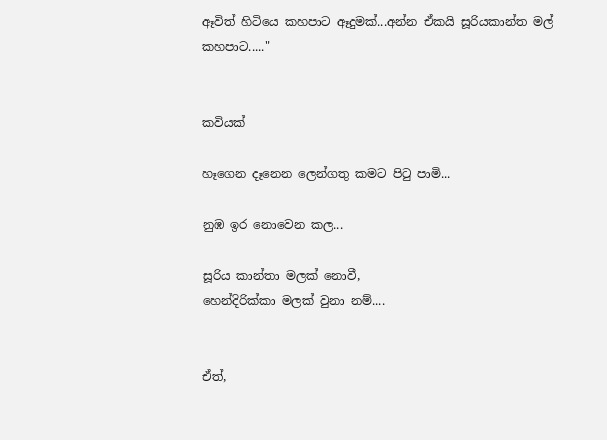ඈවිත් හිටියෙ කහපාට ඈදුමක්...අන්න ඒකයි සූරියකාන්ත මල් කහපාට....."


කවියක්

හෑගෙන දෑනෙන ලෙන්ගතු කමට පිටු පාමි...

නුඹ ඉර නොවෙන කල...

සූරිය කාන්තා මලක් නොවී,
හෙන්දිරික්කා මලක් වුනා නම්....


ඒත්,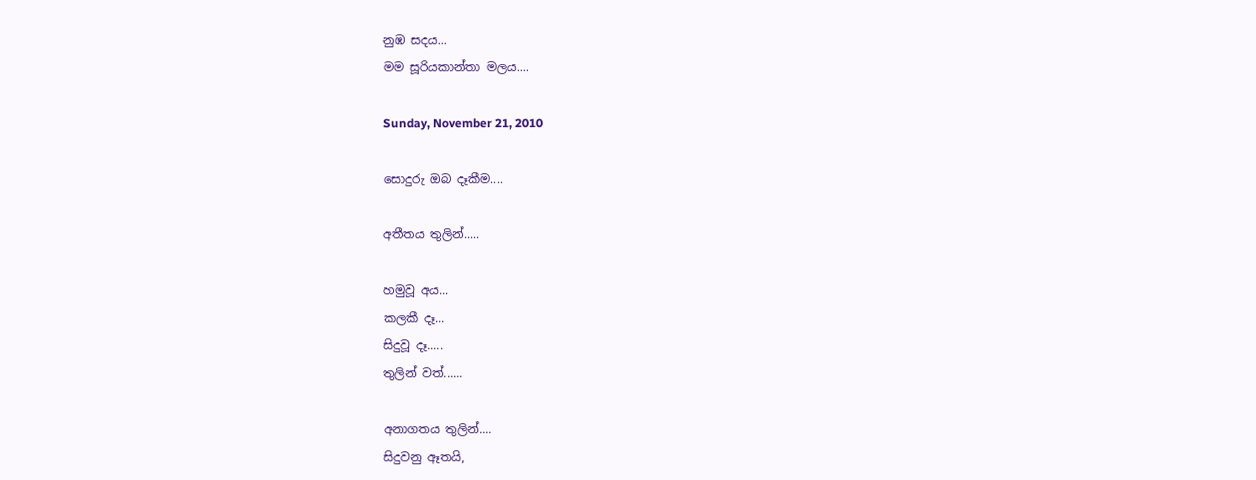නුඹ සදය...
මම සූරියකාන්තා මලය....

Sunday, November 21, 2010

සොදුරු ඔබ දෑකීම....

අතීතය තුලින්.....

හමුවූ අය...
කලකී දෑ...
සිදුවූ දෑ.....
තුලින් වත්......

අනාගතය තුලින්....
සිදුවනු ඈතයි,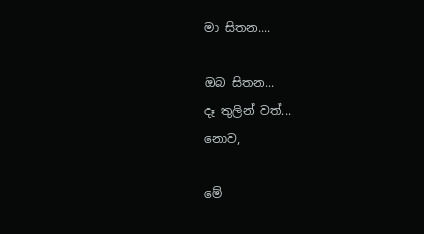මා සිතන....

ඔබ සිතන...
දෑ තුලින් වත්...
නොව,

මේ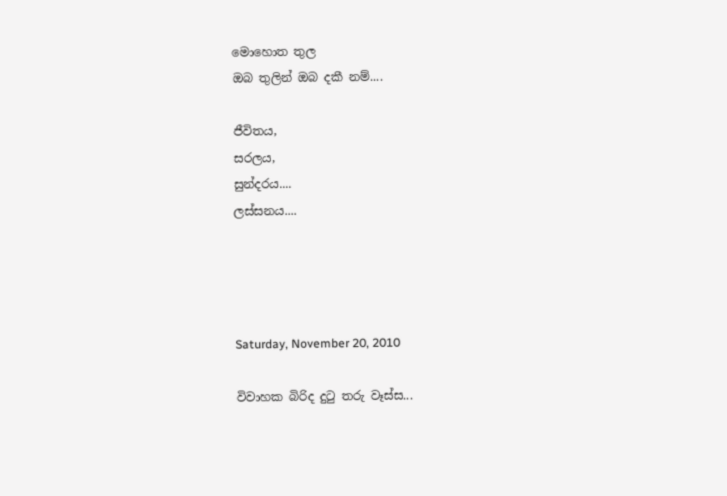මොහොත තුල
ඔබ තුලින් ඔබ දකී නම්....

ජීවිතය,
සරලය,
සුන්දරය....
ලස්සනය....




Saturday, November 20, 2010

විවාහක බිරිද දුටු තරු වෑස්ස...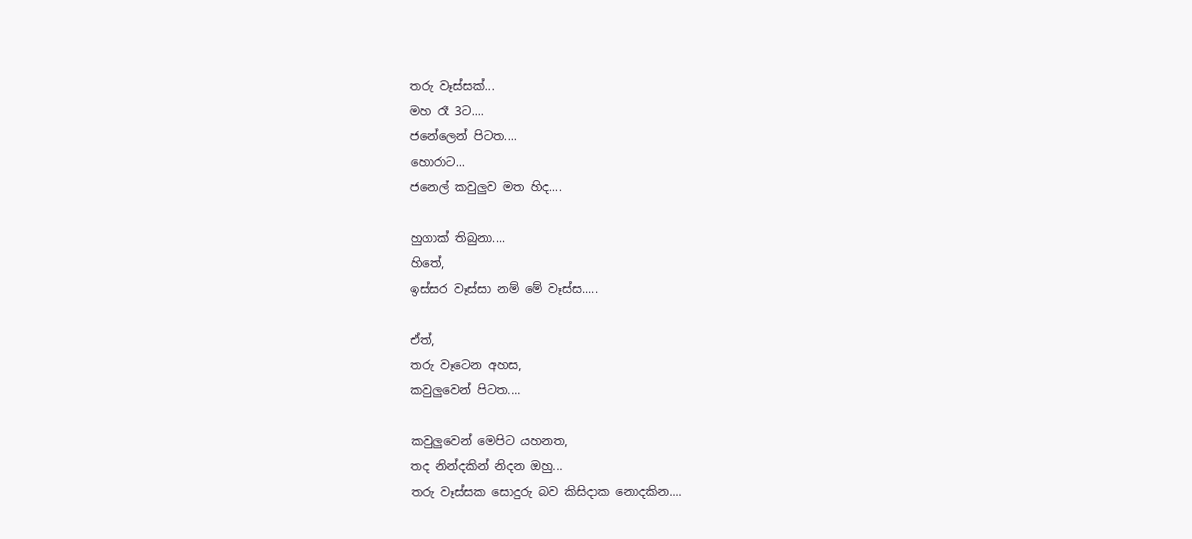තරු වෑස්සක්...
මහ රෑ 3ට....
ජනේලෙන් පිටත....
හොරාට...
ජනෙල් කවුලුව මත හිද....

හුගාක් තිබුනා....
හිතේ,
ඉස්සර වෑස්සා නම් මේ වෑස්ස.....

ඒත්,
තරු වෑටෙන අහස,
කවුලුවෙන් පිටත....

කවුලුවෙන් මෙපිට යහනත,
තද නින්දකින් නිදන ඔහු...
තරු වෑස්සක සොදුරු බව කිසිදාක නොදකින....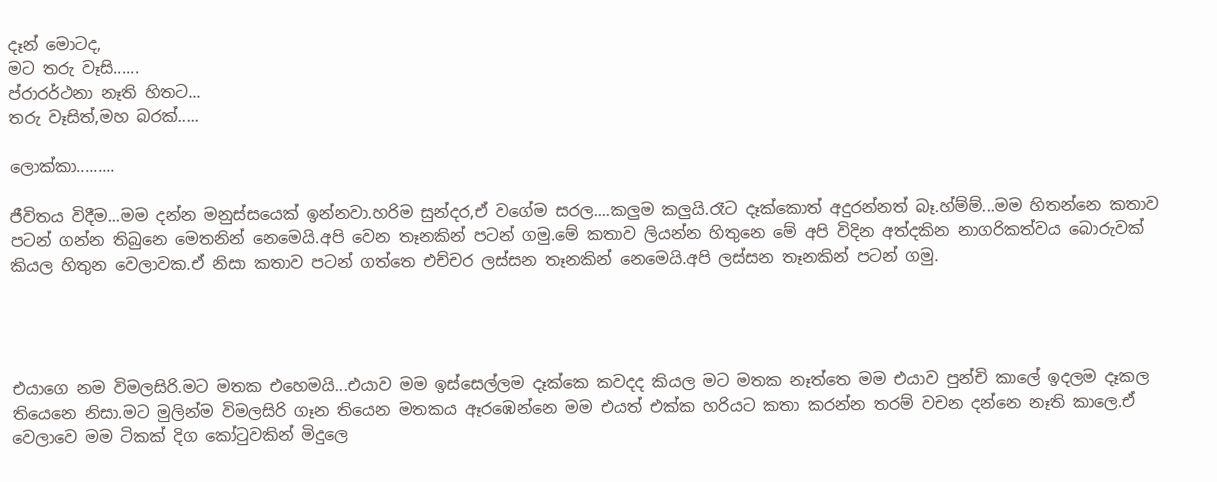දෑන් මොටද,
මට තරු වෑසි......
ප්රාරර්ථනා නෑති හිතට...
තරු වෑසිත්,මහ බරක්.....

ලොක්කා.........

ජීවිතය විදීම...මම දන්න මනුස්සයෙක් ඉන්නවා.හරිම සුන්දර,ඒ වගේම සරල....කලුම කලුයි.රෑට දෑක්කොත් අදුරන්නත් බෑ.හ්ම්ම්...මම හිතන්නෙ කතාව පටන් ගන්න තිබුනෙ මෙතනින් නෙමෙයි.අපි වෙන තෑනකින් පටන් ගමු.මේ කතාව ලියන්න හිතුනෙ මේ අපි විදින අත්දකින නාගරිකත්වය බොරුවක් කියල හිතුන වෙලාවක.ඒ නිසා කතාව පටන් ගත්තෙ එච්චර ලස්සන තෑනකින් නෙමෙයි.අපි ලස්සන තෑනකින් පටන් ගමු.




එයාගෙ නම විමලසිරි.මට මතක එහෙමයි...එයාව මම ඉස්සෙල්ලම දෑක්කෙ කවදද කියල මට මතක නෑත්තෙ මම එයාව පුන්චි කාලේ ඉදලම දෑකල තියෙනෙ නිසා.මට මුලින්ම විමලසිරි ගෑන තියෙන මතකය ඈරඹෙන්නෙ මම එයත් එක්ක හරියට කතා කරන්න තරම් වචන දන්නෙ නෑති කාලෙ.ඒ වෙලාවෙ මම ටිකක් දිග කෝටුවකින් මිදුලෙ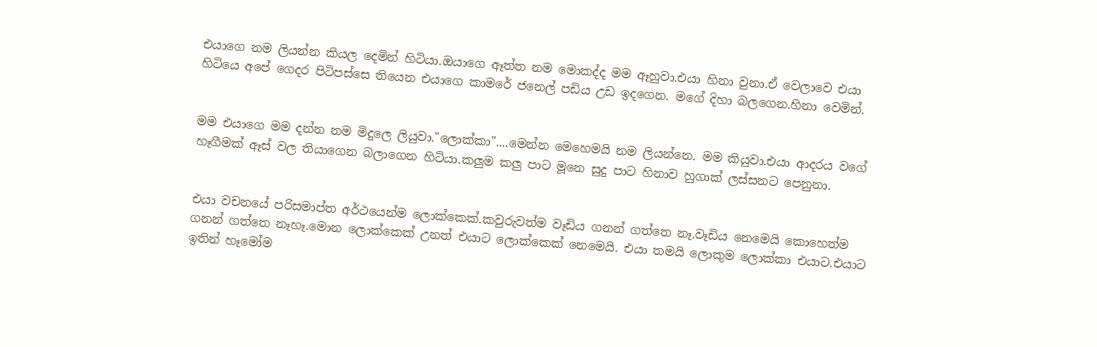එයාගෙ නම ලියන්න කියල දෙමින් හිටියා.ඔයාගෙ ඈත්ත නම මොකද්ද මම ඈහුවා.එයා හිනා වුනා.ඒ වෙලාවෙ එයා හිටියෙ අපේ ගෙදර පිටිපස්සෙ තියෙන එයාගෙ කාමරේ ජනෙල් පඩිය උඩ ඉදගෙන. මගේ දිහා බලගෙන.හිනා වෙමින්.


මම එයාගෙ මම දන්න නම මිදුලෙ ලියුවා."ලොක්කා"....මෙන්න මෙහෙමයි නම ලියන්නෙ. මම කියුවා.එයා ආදරය වගේ හෑගීමක් ඈස් වල තියාගෙන බලාගෙන හිටියා.කලුම කලු පාට මූනෙ සුදු පාට හිනාව හුගාක් ලස්සනට පෙනුනා.


එයා වචනයේ පරිසමාප්ත අර්ථයෙන්ම ලොක්කෙක්.කවුරුවත්ම වෑඩිය ගනන් ගත්තෙ නෑ.වෑඩිය නෙමෙයි කොහෙත්ම ගනන් ගත්තෙ නෑහෑ.මොන ලොක්කෙක් උනත් එයාට ලොක්කෙක් නෙමෙයි. එයා තමයි ලොකුම ලොක්කා එයාට.එයාට ඉතින් හෑමෝම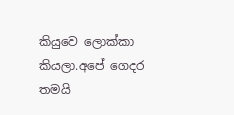කියුවෙ ලොක්කා කියලා.අපේ ගෙදර තමයි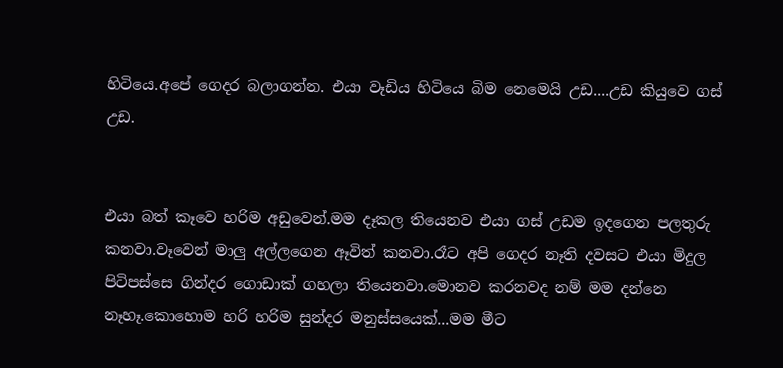හිටියෙ.අපේ ගෙදර බලාගන්න. එයා වෑඩිය හිටියෙ බිම නෙමෙයි උඩ....උඩ කියුවෙ ගස් උඩ.


එයා බත් කෑවෙ හරිම අඩුවෙන්.මම දෑකල තියෙනව එයා ගස් උඩම ඉදගෙන පලතුරු කනවා.වෑවෙන් මාලු අල්ලගෙන ඈවිත් කනවා.රෑට අපි ගෙදර නෑති දවසට එයා මිදුල පිටිපස්සෙ ගින්දර ගොඩාක් ගහලා තියෙනවා.මොනව කරනවද නම් මම දන්නෙ නෑහෑ.කොහොම හරි හරිම සුන්දර මනුස්සයෙක්...මම මීට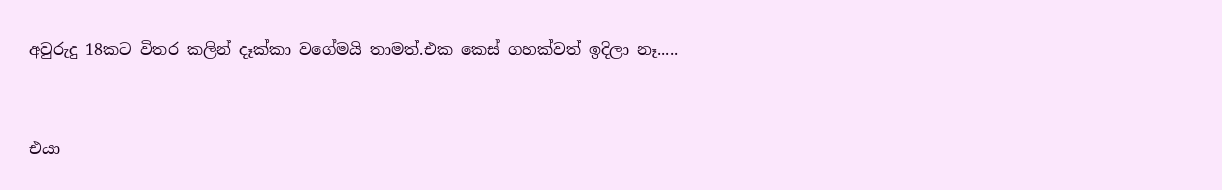අවුරුදු 18කට විතර කලින් දෑක්කා වගේමයි තාමත්.එක කෙස් ගහක්වත් ඉදිලා නෑ.....


එයා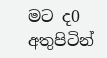මට ද0 අතුපිටින්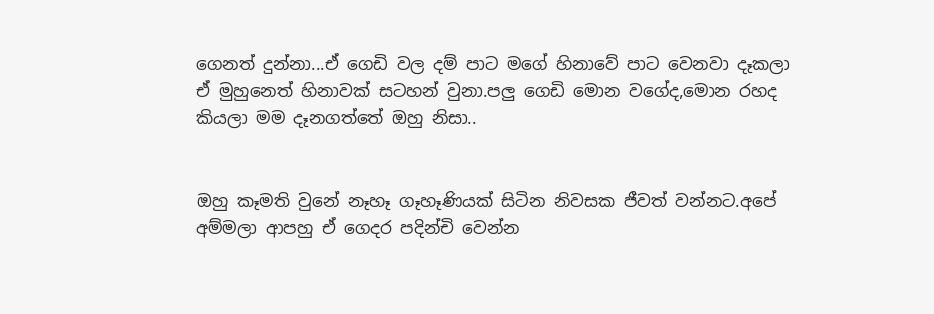ගෙනත් දුන්නා...ඒ ගෙඩි වල දම් පාට මගේ හිනාවේ පාට වෙනවා දෑකලා ඒ මුහුනෙත් හිනාවක් සටහන් වුනා.පලු ගෙඩි මොන වගේද,මොන රහද කියලා මම දෑනගත්තේ ඔහු නිසා..


ඔහු කෑමති වුනේ නෑහෑ ගෑහෑණියක් සිටින නිවසක ජීවත් වන්නට.අපේ අම්මලා ආපහු ඒ ගෙදර පදින්චි වෙන්න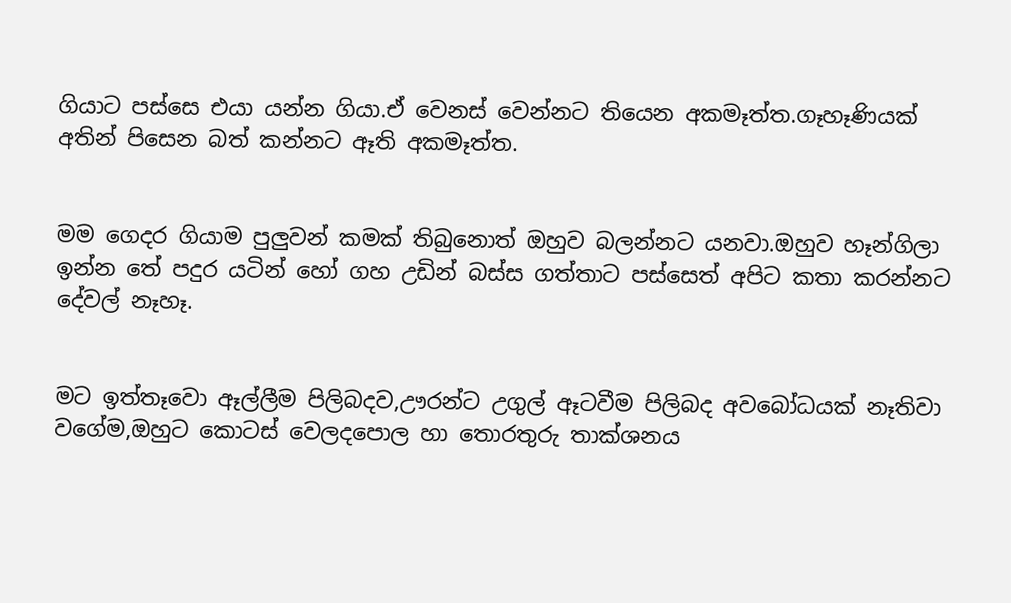ගියාට පස්සෙ එයා යන්න ගියා.ඒ වෙනස් වෙන්නට තියෙන අකමෑත්ත.ගෑහෑණියක් අතින් පිසෙන බත් කන්නට ඈති අකමෑත්ත.


මම ගෙදර ගියාම පුලුවන් කමක් තිබුනොත් ඔහුව බලන්නට යනවා.ඔහුව හෑන්ගිලා ඉන්න තේ පදුර යටින් හෝ ගහ උඩින් බස්ස ගත්තාට පස්සෙත් අපිට කතා කරන්නට දේවල් නෑහෑ.


මට ඉත්තෑවො ඈල්ලීම පිලිබදව,ඌරන්ට උගුල් ඈටවීම පිලිබද අවබෝධයක් නෑතිවා වගේම,ඔහුට කොටස් වෙලදපොල හා තොරතුරු තාක්ශනය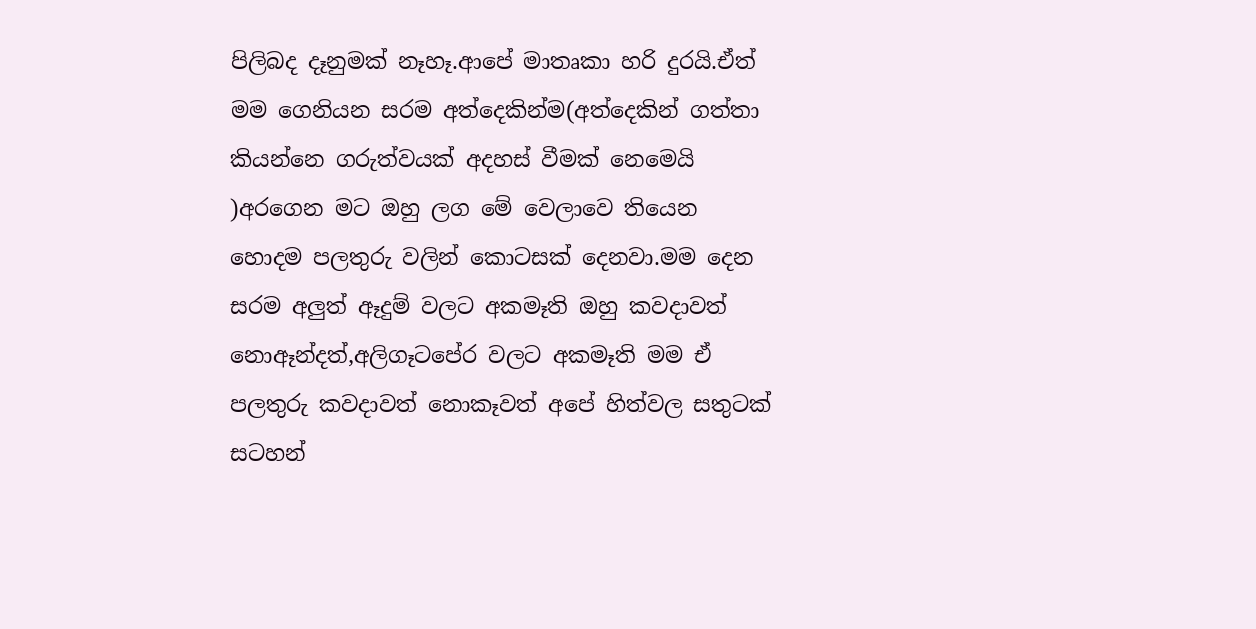පිලිබද දෑනුමක් නෑහෑ.ආපේ මාතෘකා හරි දුරයි.ඒත් මම ගෙනියන සරම අත්දෙකින්ම(අත්දෙකින් ගත්තා කියන්නෙ ගරුත්වයක් අදහස් වීමක් නෙමෙයි )අරගෙන මට ඔහු ලග මේ වෙලාවෙ තියෙන හොදම පලතුරු වලින් කොටසක් දෙනවා.මම දෙන සරම අලුත් ඈදුම් වලට අකමෑති ඔහු කවදාවත් නොඈන්දත්,අලිගෑටපේර වලට අකමෑති මම ඒ පලතුරු කවදාවත් නොකෑවත් අපේ හිත්වල සතුටක් සටහන්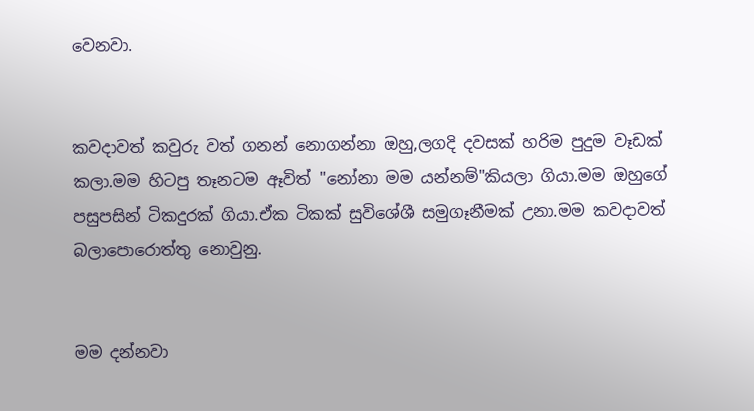වෙනවා.


කවදාවත් කවුරු වත් ගනන් නොගන්නා ඔහු,ලගදි දවසක් හරිම පුදුම වෑඩක් කලා.මම හිටපු තෑනටම ඈවිත් "නෝනා මම යන්නම්"කියලා ගියා.මම ඔහුගේ පසුපසින් ටිකදුරක් ගියා.ඒක ටිකක් සුවිශේශී සමුගෑනීමක් උනා.මම කවදාවත් බලාපොරොත්තු නොවුනු.


මම දන්නවා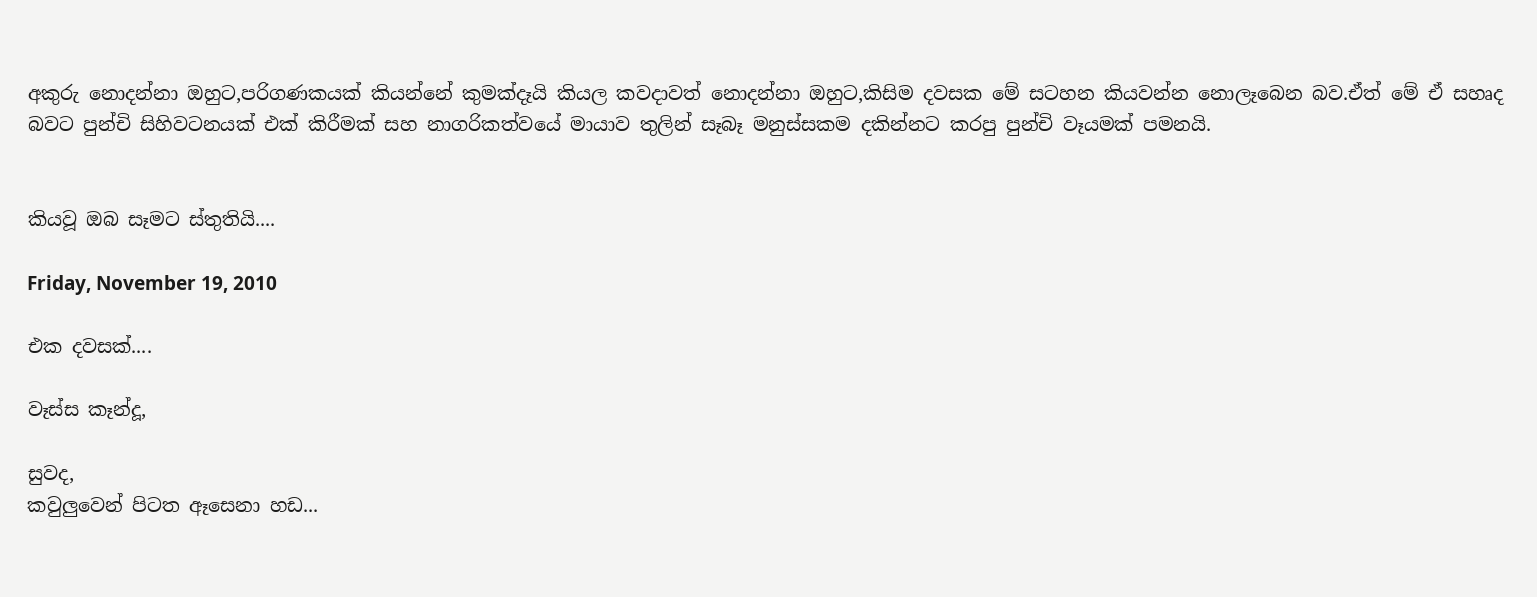අකුරු නොදන්නා ඔහුට,පරිගණකයක් කියන්නේ කුමක්දෑයි කියල කවදාවත් නොදන්නා ඔහුට,කිසිම දවසක මේ සටහන කියවන්න නොලෑබෙන බව.ඒත් මේ ඒ සහෘද බවට පුන්චි සිහිවටනයක් එක් කිරීමක් සහ නාගරිකත්වයේ මායාව තුලින් සෑබෑ මනුස්සකම දකින්නට කරපු පුන්චි වෑයමක් පමනයි.


කියවූ ඔබ සෑමට ස්තුතියි....

Friday, November 19, 2010

එක දවසක්....

වෑස්ස කෑන්දූ,

සුවද,
කවුලුවෙන් පිටත ඈසෙනා හඩ...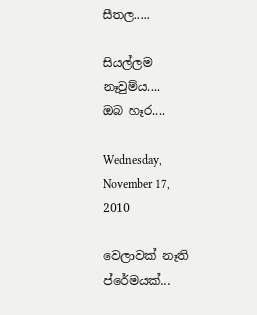සීතල.....

සියල්ලම නෑවුම්ය....
ඔබ හෑර....

Wednesday, November 17, 2010

වෙලාවක් නෑති ප්රේමයක්...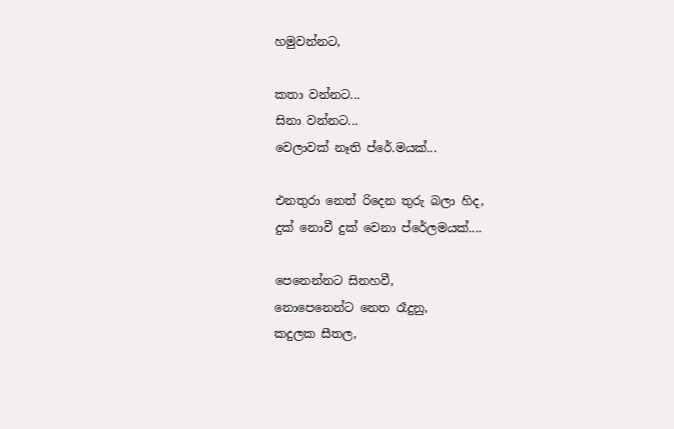හමුවන්නට,

කතා වන්නට...
සිනා වන්නට...
වෙලාවක් නෑති ප්රේ.මයක්...

එනතුරා නෙත් රිදෙන තුරු බලා හිද,
දුක් නොවී දුක් වෙනා ප්රේලමයක්....

පෙනෙන්නට සිනහවී,
නොපෙනෙන්ට නෙත රෑදුනු,
කදුලක සීතල,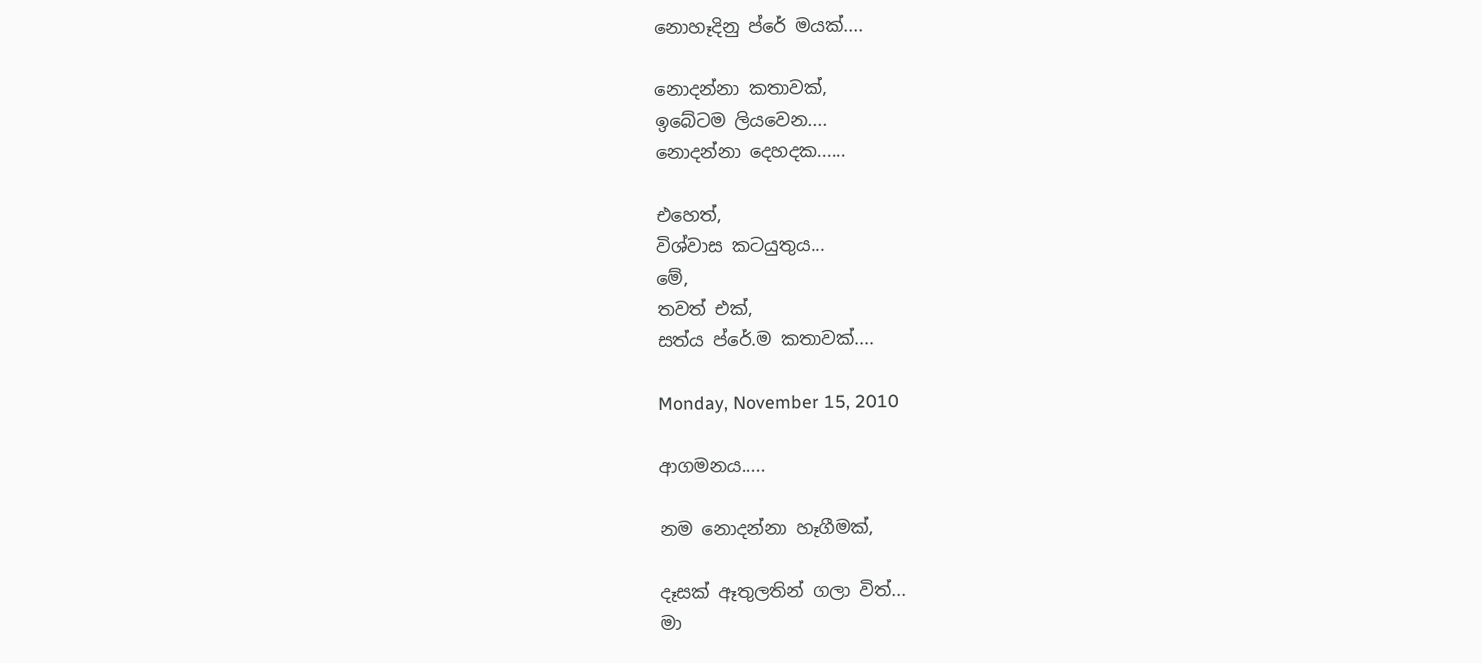නොහෑදිනු ප්රේ මයක්....

නොදන්නා කතාවක්,
ඉබේටම ලියවෙන....
නොදන්නා දෙහදක......

එහෙත්,
විශ්වාස කටයුතුය...
මේ,
තවත් එක්,
සත්ය ප්රේ.ම කතාවක්....

Monday, November 15, 2010

ආගමනය.....

නම නොදන්නා හෑගීමක්,

දෑසක් ඈතුලතින් ගලා විත්...
මා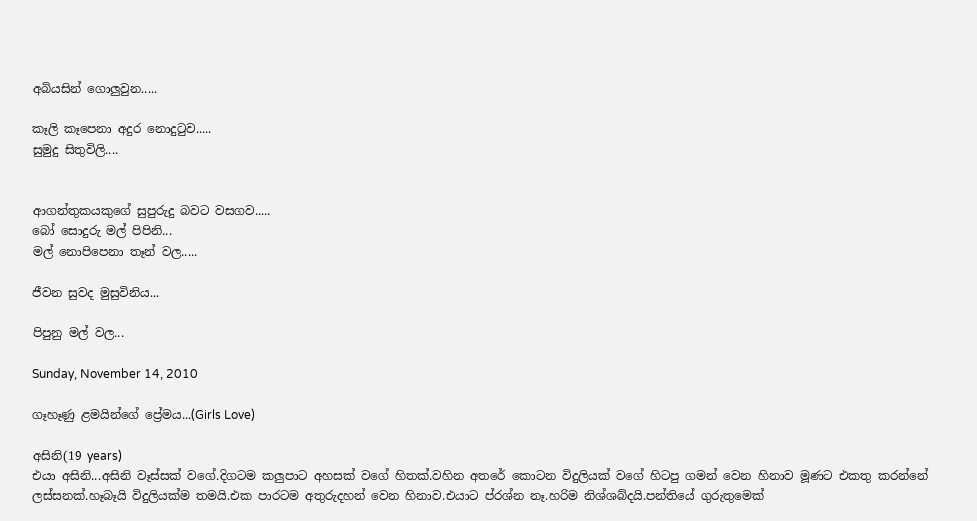අබියසින් ගොලුවුන.....

කෑලි කෑපෙනා අදුර නොදුටුව.....
සුමුදු සිතුවිලි....


ආගන්තුකයකුගේ සුපුරුදු බවට වසගව.....
බෝ සොදුරු මල් පිපිනි...
මල් නොපිපෙනා තෑන් වල.....

ජීවන සුවද මුසුවිනිය...

පිපුනු මල් වල...

Sunday, November 14, 2010

ගෑහෑණු ළමයින්ගේ ප්‍රේමය...(Girls Love)

අසිනි(19 years)
එයා අසිනි...අසිනි වෑස්සක් වගේ.දිගටම කලුපාට අහසක් වගේ හිතක්.වහින අතරේ කොටන විදුලියක් වගේ හිටපු ගමන් වෙන හිනාව මූණට එකතු කරන්නේ ලස්සනක්.හෑබෑයි විදුලියක්ම තමයි.එක පාරටම අතුරුදහන් වෙන හිනාව.එයාට ප්රශ්න නෑ.හරිම නිශ්ශබ්දයි.පන්තියේ ගුරුතුමෙක්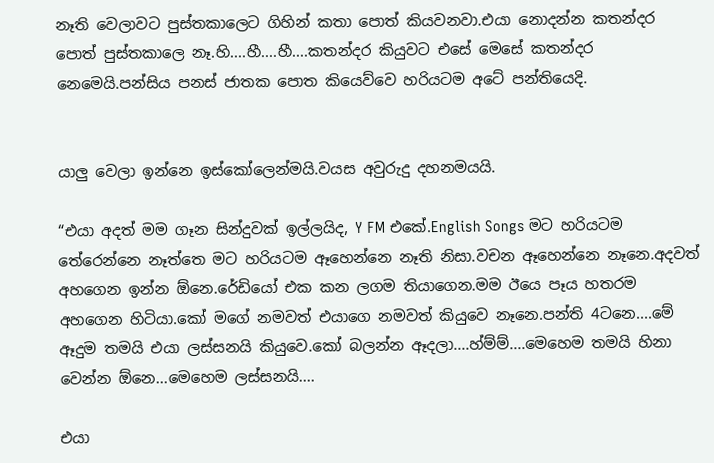නෑති වෙලාවට පුස්තකාලෙට ගිහින් කතා පොත් කියවනවා.එයා නොදන්න කතන්දර පොත් පුස්තකාලෙ නෑ.හි....හී....හී....කතන්දර කියුවට එසේ මෙසේ කතන්දර නෙමෙයි.පන්සිය පනස් ජාතක පොත කියෙව්වෙ හරියටම අටේ පන්තියෙදි.


යාලු වෙලා ඉන්නෙ ඉස්කෝලෙන්මයි.වයස අවුරුදු දහනමයයි.

“එයා අදත් මම ගෑන සින්දුවක් ඉල්ලයිද, Y FM එකේ.English Songs මට හරියටම තේරෙන්නෙ නෑත්තෙ මට හරියටම ඈහෙන්නෙ නෑති නිසා.වචන ඈහෙන්නෙ නෑනෙ.අදවත් අහගෙන ඉන්න ඕනෙ.රේඩියෝ එක කන ලගම තියාගෙන.මම ඊයෙ පෑය හතරම අහගෙන හිටියා.කෝ මගේ නමවත් එයාගෙ නමවත් කියුවෙ නෑනෙ.පන්ති 4ටනෙ....මේ ඈදුම තමයි එයා ලස්සනයි කියුවෙ.කෝ බලන්න ඈදලා....හ්ම්ම්....මෙහෙම තමයි හිනා වෙන්න ඕනෙ...මෙහෙම ලස්සනයි....

එයා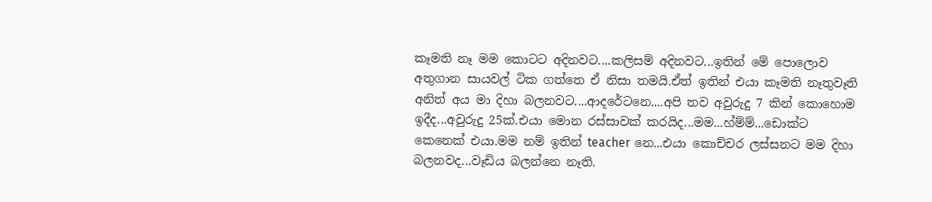කෑමති නෑ මම කොටට අදිනවට....කලිසම් අදිනවට...ඉතින් මේ පොලොව අතුගාන සායවල් ටික ගත්තෙ ඒ නිසා තමයි.ඒත් ඉතින් එයා කෑමති නෑතුවෑති අනිත් අය මා දිහා බලනවට....ආදරේටනෙ....අපි තව අවුරුදු 7 කින් කොහොම ඉදීද...අවුරුදු 25ක්.එයා මොන රස්සාවක් කරයිද...මම...හ්ම්ම්...ඩොක්ට කෙනෙක් එයා.මම නම් ඉතින් teacher නෙ...එයා කොච්චර ලස්සනට මම දිහා බලනවද...වෑඩිය බලන්නෙ නෑති.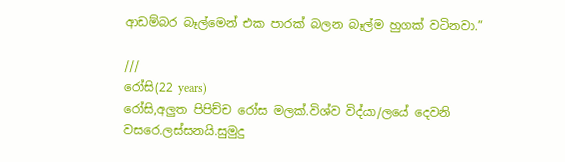ආඩම්බර බෑල්මෙන් එක පාරක් බලන බෑල්ම හුගක් වටිනවා.”

///
රෝසි(22 years)
රෝසි,අලුත පිපිච්ච රෝස මලක්.විශ්ව විද්යා/ලයේ දෙවනි වසරෙ.ලස්සනයි.සුමුදු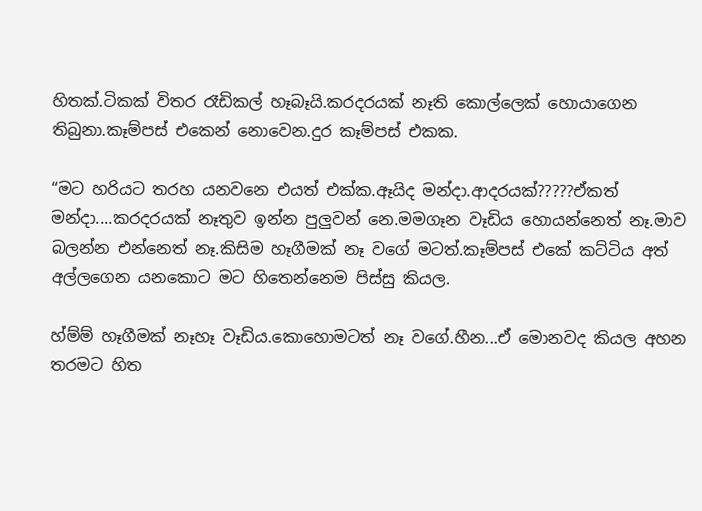හිතක්.ටිකක් විතර රෑඩිකල් හෑබෑයි.කරදරයක් නෑති කොල්ලෙක් හොයාගෙන තිබුනා.කෑම්පස් එකෙන් නොවෙන.දුර කෑම්පස් එකක.

“මට හරියට තරහ යනවනෙ එයත් එක්ක.ඈයිද මන්දා.ආදරයක්?????ඒකත් මන්දා....කරදරයක් නෑතුව ඉන්න පුලුවන් නෙ.මමගෑන වෑඩිය හොයන්නෙත් නෑ.මාව බලන්න එන්නෙත් නෑ.කිසිම හෑගීමක් නෑ වගේ මටත්.කෑම්පස් එකේ කට්ටිය අත් අල්ලගෙන යනකොට මට හිතෙන්නෙම පිස්සු කියල.

හ්ම්ම් හෑගීමක් නෑහෑ වෑඩිය.කොහොමටත් නෑ වගේ.හීන...ඒ මොනවද කියල අහන තරමට හිත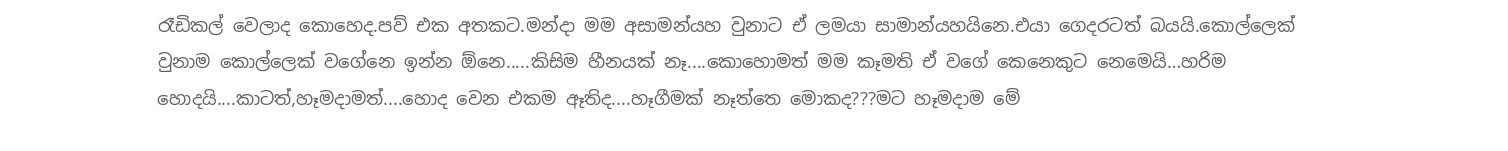රෑඩිකල් වෙලාද කොහෙද.පව් එක අතකට.මන්දා මම අසාමන්යහ වුනාට ඒ ලමයා සාමාන්යහයිනෙ.එයා ගෙදරටත් බයයි.කොල්ලෙක් වුනාම කොල්ලෙක් වගේනෙ ඉන්න ඕනෙ.....කිසිම හීනයක් නෑ....කොහොමත් මම කෑමති ඒ වගේ කෙනෙකුට නෙමෙයි…හරිම හොදයි....කාටත්,හෑමදාමත්....හොද වෙන එකම ඈතිද....හෑගීමක් නෑත්තෙ මොකද???මට හෑමදාම මේ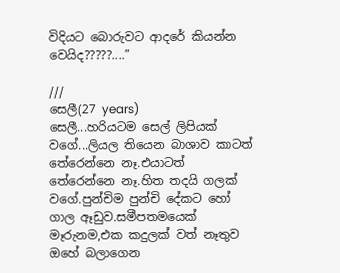විදියට බොරුවට ආදරේ කියන්න වෙයිද?????....”

///
සෙලී(27 years)
සෙලී...හරියටම සෙල් ලිපියක් වගේ...ලියල තියෙන බාශාව කාටත් තේරෙන්නෙ නෑ.එයාටත් තේරෙන්නෙ නෑ.හිත තදයි ගලක් වගේ.පුන්චිම පුන්චි දේකට හෝ ගාල ඈඩුව.සමීපතමයෙක් මෑරුනම,එක කදුලක් වත් නෑතුව ඔහේ බලාගෙන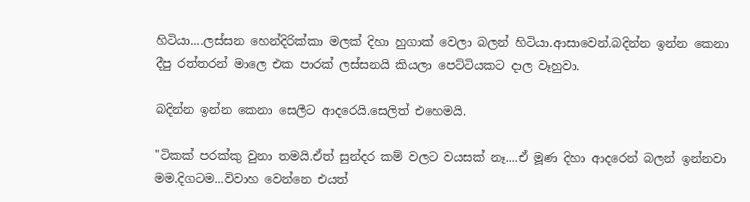හිටියා....ලස්සන හෙන්දිරික්කා මලක් දිහා හුගාක් වෙලා බලන් හිටියා.ආසාවෙන්.බදින්න ඉන්න කෙනා දීපු රත්තරන් මාලෙ එක පාරක් ලස්සනයි කියලා පෙට්ටියකට දාල වෑහුවා.

බදින්න ඉන්න කෙනා සෙලීට ආදරෙයි.සෙලිත් එහෙමයි.

"ටිකක් පරක්කු වුනා තමයි.ඒත් සුන්දර කම් වලට වයසක් නෑ....ඒ මූණ දිහා ආදරෙන් බලන් ඉන්නවා මම.දිගටම...විවාහ වෙන්නෙ එයත්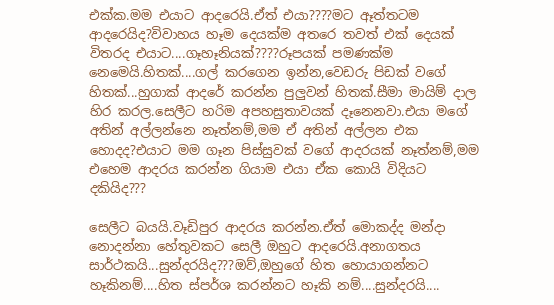එක්ක.මම එයාට ආදරෙයි.ඒත් එයා????මට ඈත්තටම ආදරෙයිද?විවාහය හෑම දෙයක්ම අතරෙ තවත් එක් දෙයක් විතරද එයාට....ගෑහෑනියක්????රූපයක් පමණක්ම නෙමෙයි.හිතක්....ගල් කරගෙන ඉන්න,වෙඩරු පිඩක් වගේ හිතක්...හුගාක් ආදරේ කරන්න පුලුවන් හිතක්.සීමා මායිම් දාල හිර කරල.සෙලීට හරිම අපහසුතාවයක් දෑනෙනවා.එයා මගේ අතින් අල්ලන්නෙ නෑත්නම්,මම ඒ අතින් අල්ලන එක හොදද?එයාට මම ගෑන පිස්සුවක් වගේ ආදරයක් නෑත්නම්,මම එහෙම ආදරය කරන්න ගියාම එයා ඒක කොයි විදියට දකියිද???

සෙලීට බයයි.වෑඩිපුර ආදරය කරන්න.ඒත් මොකද්ද මන්දා නොදන්නා හේතුවකට සෙලී ඔහුට ආදරෙයි.අනාගතය සාර්ථකයි...සුන්දරයිද???ඔව්,ඔහුගේ හිත හොයාගන්නට හෑකිනම්....හිත ස්පර්ශ කරන්නට හෑකි නම්....සුන්දරයි....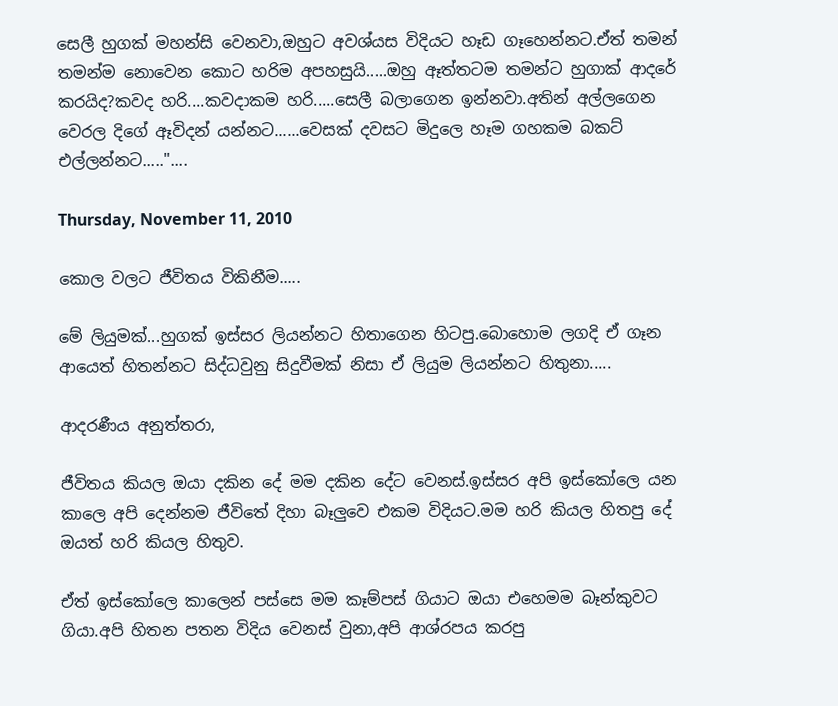සෙලී හුගක් මහන්සි වෙනවා,ඔහුට අවශ්යස විදියට හෑඩ ගෑහෙන්නට.ඒත් තමන් තමන්ම නොවෙන කොට හරිම අපහසුයි.....ඔහු ඈත්තටම තමන්ට හුගාක් ආදරේ කරයිද?කවද හරි....කවදාකම හරි.....සෙලී බලාගෙන ඉන්නවා.අතින් අල්ලගෙන වෙරල දිගේ ඈවිදන් යන්නට......වෙසක් දවසට මිදුලෙ හෑම ගහකම බකට් එල්ලන්නට....."....

Thursday, November 11, 2010

කොල වලට ජීවිතය විකිනීම.....

මේ ලියුමක්...හුගක් ඉස්සර ලියන්නට හිතාගෙන හිටපු.බොහොම ලගදි ඒ ගෑන ආයෙත් හිතන්නට සිද්ධවුනු සිදුවීමක් නිසා ඒ ලියුම ලියන්නට හිතුනා.....

ආදරණීය අනුත්තරා,

ජීවිතය කියල ඔයා දකින දේ මම දකින දේට වෙනස්.ඉස්සර අපි ඉස්කෝලෙ යන කාලෙ අපි දෙන්නම ජීවිතේ දිහා බෑලුවෙ එකම විදියට.මම හරි කියල හිතපු දේ ඔයත් හරි කියල හිතුව.

ඒත් ඉස්කෝලෙ කාලෙන් පස්සෙ මම කෑම්පස් ගියාට ඔයා එහෙමම බෑන්කුවට ගියා.අපි හිතන පතන විදිය වෙනස් වුනා,අපි ආශ්රපය කරපු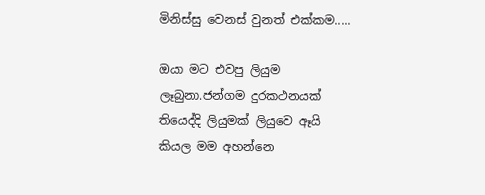මිනිස්සු වෙනස් වුනත් එක්කම.....

ඔයා මට එවපු ලියුම ලෑබුනා.ජන්ගම දුරකථනයක් තියෙද්දි ලියුමක් ලියුවෙ ඈයි කියල මම අහන්නෙ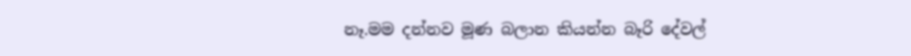නෑ.මම දන්නව මූණ බලාන කියන්න බෑරි දේවල්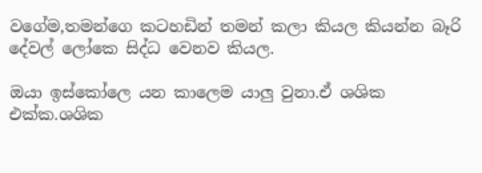වගේම,තමන්ගෙ කටහඩින් තමන් කලා කියල කියන්න බෑරි දේවල් ලෝකෙ සිද්ධ වෙනව කියල.

ඔයා ඉස්කෝලෙ යන කාලෙම යාලු වුනා.ඒ ශශික එක්ක.ශශික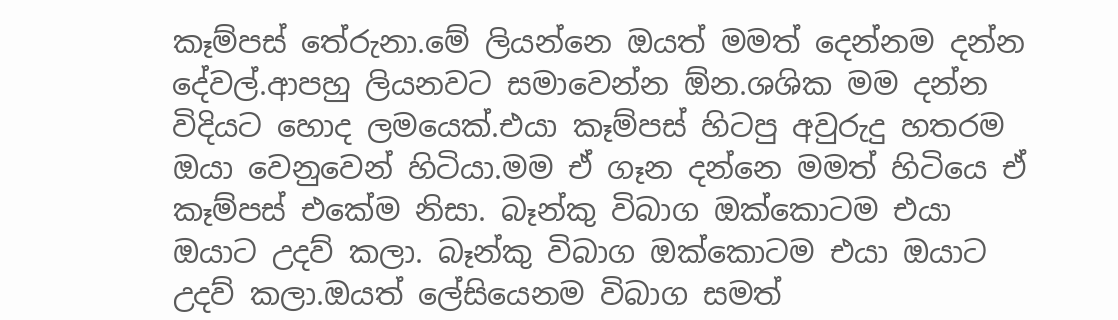කෑම්පස් තේරුනා.මේ ලියන්නෙ ඔයත් මමත් දෙන්නම දන්න දේවල්.ආපහු ලියනවට සමාවෙන්න ඕන.ශශික මම දන්න විදියට හොද ලමයෙක්.එයා කෑම්පස් හිටපු අවුරුදු හතරම ඔයා වෙනුවෙන් හිටියා.මම ඒ ගෑන දන්නෙ මමත් හිටියෙ ඒ කෑම්පස් එකේම නිසා. බෑන්කු විබාග ඔක්කොටම එයා ඔයාට උදව් කලා. බෑන්කු විබාග ඔක්කොටම එයා ඔයාට උදව් කලා.ඔයත් ලේසියෙනම විබාග සමත්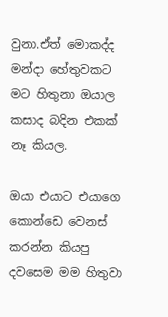වුනා.ඒත් මොකද්ද මන්දා හේතුවකට මට හිතුනා ඔයාල කසාද බදින එකක් නෑ කියල.

ඔයා එයාට එයාගෙ කොන්ඩෙ වෙනස් කරන්න කියපු දවසෙම මම හිතුවා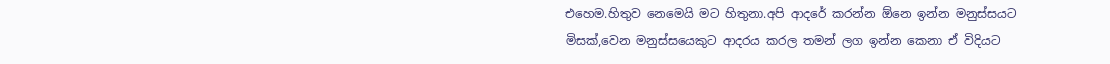එහෙම.හිතුව නෙමෙයි මට හිතුනා.අපි ආදරේ කරන්න ඕනෙ ඉන්න මනුස්සයට මිසක්,වෙන මනුස්සයෙකුට ආදරය කරල තමන් ලග ඉන්න කෙනා ඒ විදියට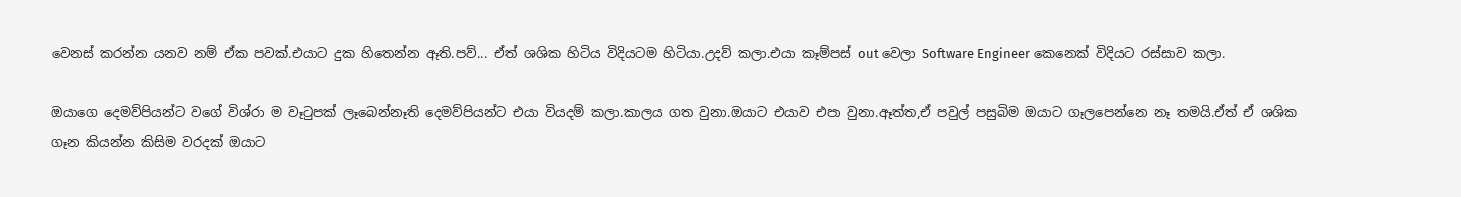වෙනස් කරන්න යනව නම් ඒක පවක්.එයාට දුක හිතෙන්න ඈති.පව්... ඒත් ශශික හිටිය විදියටම හිටියා.උදව් කලා.එයා කෑම්පස් out වෙලා Software Engineer කෙනෙක් විදියට රස්සාව කලා.

ඔයාගෙ දෙමව්පියන්ට වගේ විශ්රා ම වෑටුපක් ලෑබෙන්නෑති දෙමව්පියන්ට එයා වියදම් කලා.කාලය ගත වුනා.ඔයාට එයාව එපා වුනා.ඈත්ත,ඒ පවුල් පසුබිම ඔයාට ගෑලපෙන්නෙ නෑ තමයි.ඒත් ඒ ශශික ගෑන කියන්න කිසිම වරදක් ඔයාට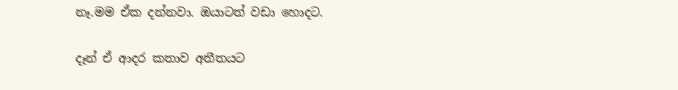නෑ.මම ඒක දන්නවා. ඔයාටත් වඩා හොදට.

දෑන් ඒ ආදර කතාව අතීතයට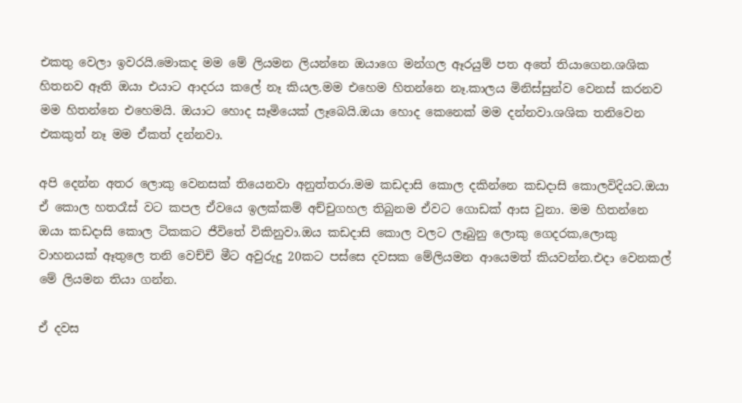එකතු වෙලා ඉවරයි.මොකද මම මේ ලියමන ලියන්නෙ ඔයාගෙ මන්ගල ඈරයුම් පත අතේ තියාගෙන.ශශික හිතනව ඈති ඔයා එයාට ආදරය කලේ නෑ කියල.මම එහෙම හිතන්නෙ නෑ.කාලය මිනිස්සුන්ව වෙනස් කරනව මම හිතන්නෙ එහෙමයි. ඔයාට හොද සෑමියෙක් ලෑබෙයි.ඔයා හොද කෙනෙක් මම දන්නවා.ශශික තනිවෙන එකකුත් නෑ මම ඒකත් දන්නවා.

අපි දෙන්න අතර ලොකු වෙනසක් තියෙනවා අනුත්තරා.මම කඩදාසි කොල දකින්නෙ කඩදාසි කොලවිදියට.ඔයා ඒ කොල හතරෑස් වට කපල ඒවයෙ ඉලක්කම් අච්චුගහල තිබුනම ඒවට ගොඩක් ආස වුනා. මම හිතන්නෙ ඔයා කඩදාසි කොල ටිකකට ජීවිතේ විකිනුවා.ඔය කඩදාසි කොල වලට ලෑබුනු ලොකු ගෙදරක,ලොකු වාහනයක් ඈතුලෙ තනි වෙච්චි මීට අවුරුදු 20කට පස්සෙ දවසක මේලියමන ආයෙමත් කියවන්න.එදා වෙනකල් මේ ලියමන තියා ගන්න.

ඒ දවස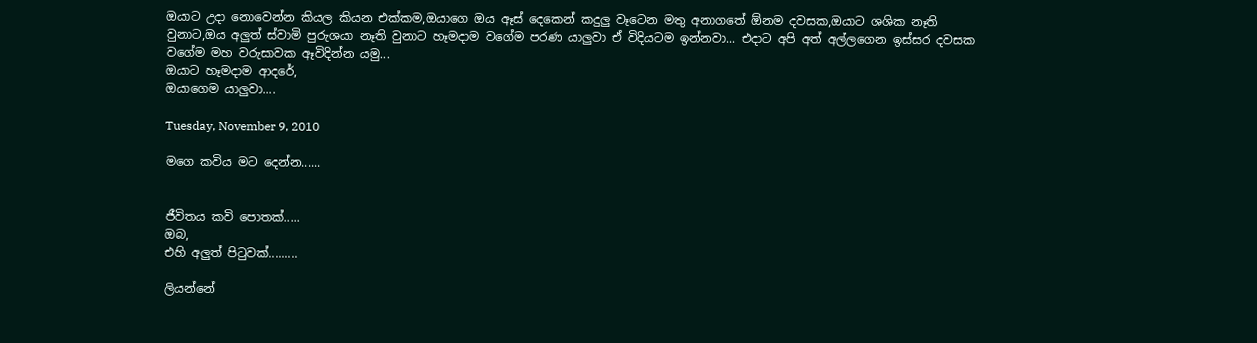ඔයාට උදා නොවෙන්න කියල කියන එක්කම,ඔයාගෙ ඔය ඈස් දෙකෙන් කදුලු වෑටෙන මතු අනාගතේ ඕනම දවසක,ඔයාට ශශික නෑති වුනාට,ඔය අලුත් ස්වාමි පුරුශයා නෑති වුනාට හෑමදාම වගේම පරණ යාලුවා ඒ විදියටම ඉන්නවා... එදාට අපි අත් අල්ලගෙන ඉස්සර දවසක වගේම මහ වරුසාවක ඈවිදින්න යමු...
ඔයාට හෑමදාම ආදරේ,
ඔයාගෙම යාලුවා....

Tuesday, November 9, 2010

මගෙ කවිය මට දෙන්න......


ජීවිතය කවි පොතක්.....
ඔබ,
එහි අලුත් පිටුවක්.........

ලියන්නේ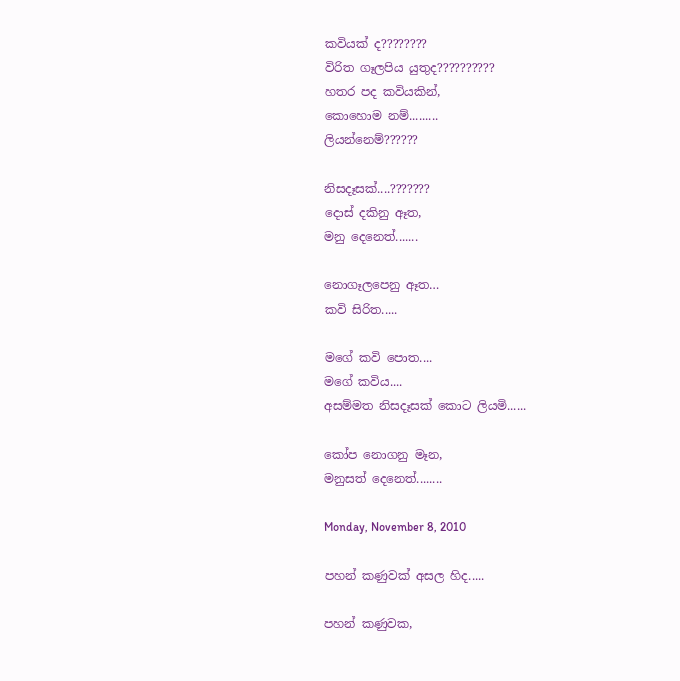කවියක් ද????????
විරිත ගෑලපිය යුතුද??????????
හතර පද කවියකින්,
කොහොම නම්.........
ලියන්නෙම්??????

නිසදෑසක්....???????
දොස් දකිනු ඈත,
මනු දෙනෙත්.......

නොගෑලපෙනු ඈත…
කවි සිරිත.....

මගේ කවි පොත....
මගේ කවිය....
අසම්මත නිසදෑසක් කොට ලියමි......

කෝප නොගනු මෑන,
මනුසත් දෙනෙත්........

Monday, November 8, 2010

පහන් කණුවක් අසල හිද.....

පහන් කණුවක,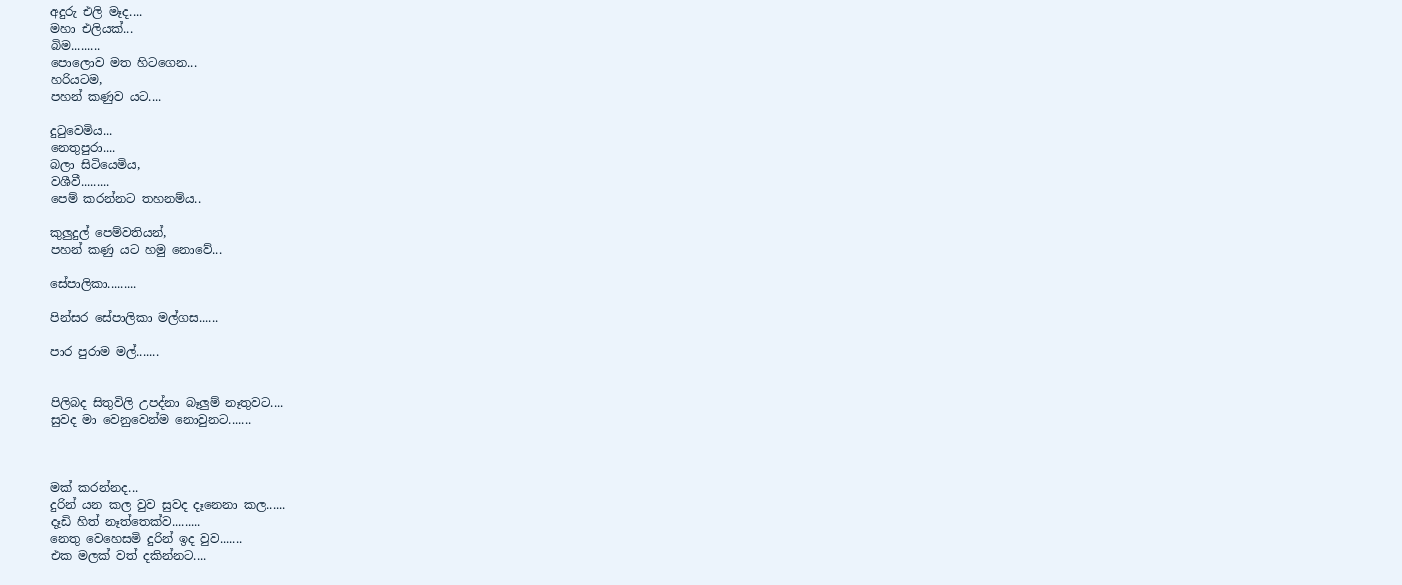අදුරු එලි මෑද....
මහා එලියක්...
බිම.........
පොලොව මත හිටගෙන...
හරියටම,
පහන් කණුව යට....

දුටුවෙමිය...
නෙතුපුරා....
බලා සිටියෙමිය,
වශීවී.........
පෙම් කරන්නට තහනම්ය..

කුලුදුල් පෙම්වතියන්,
පහන් කණු යට හමු නොවේ...

සේපාලිකා.........

පින්සර සේපාලිකා මල්ගස......

පාර පුරාම මල්.......


පිලිබද සිතුවිලි උපද්නා බෑලුම් නෑතුවට....
සුවද මා වෙනුවෙන්ම නොවුනට.......



මක් කරන්නද...
දුරින් යන කල වුව සුවද දෑනෙනා කල......
දෑඩි හිත් නෑත්තෙක්ව.........
නෙතු වෙහෙසමි දුරින් ඉද වුව.......
එක මලක් වත් දකින්නට....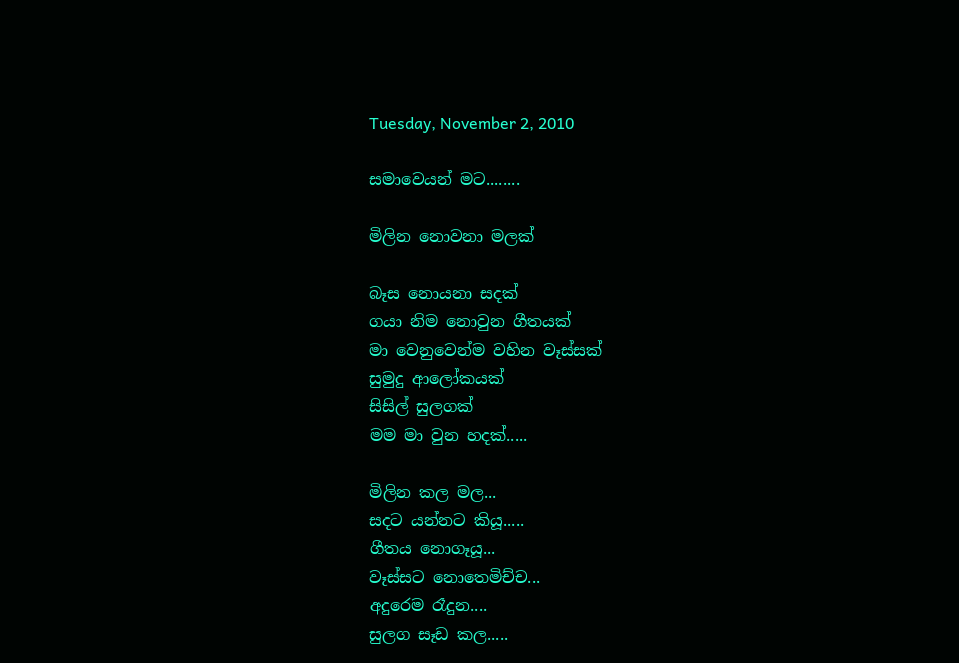Tuesday, November 2, 2010

සමාවෙයන් මට........

මිලින නොවනා මලක්

බෑස නොයනා සදක්
ගයා නිම නොවුන ගීතයක්
මා වෙනුවෙන්ම වහින වෑස්සක්
සුමුදු ආලෝකයක්
සිසිල් සුලගක්
මම මා වුන හදක්.....

මිලින කල මල...
සදට යන්නට කියූ.....
ගීතය නොගෑයූ...
වෑස්සට නොතෙමිච්ච...
අදුරෙම රෑදුන....
සුලග සෑඩ කල.....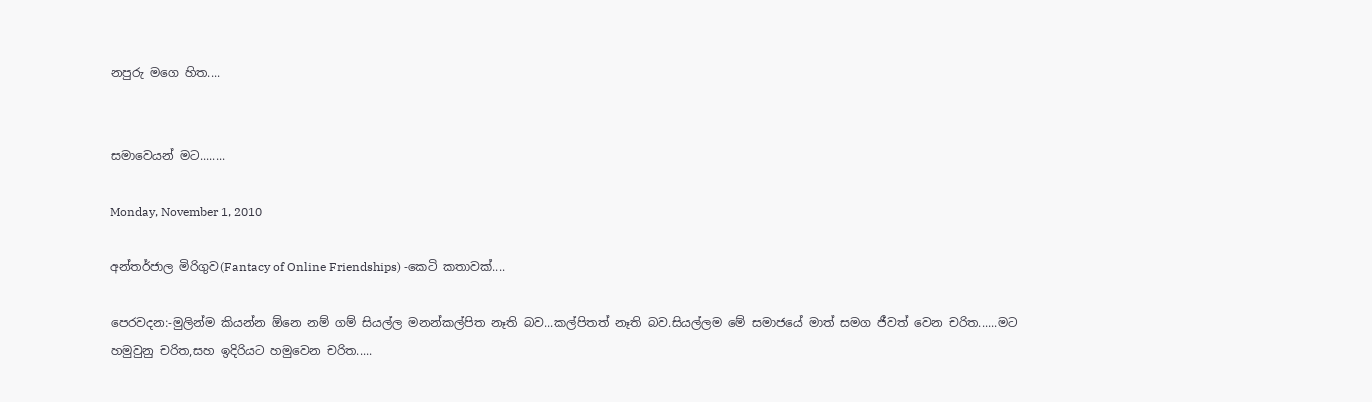නපුරු මගෙ හිත....


සමාවෙයන් මට........

Monday, November 1, 2010

අන්තර්ජාල මිරිගුව(Fantacy of Online Friendships) -කෙටි කතාවක්....

පෙරවදන:-මුලින්ම කියන්න ඕනෙ නම් ගම් සියල්ල මනන්කල්පිත නෑති බව...කල්පිතත් නෑති බව.සියල්ලම මේ සමාජයේ මාත් සමග ජීවත් වෙන චරිත......මට හමුවුනු චරිත,සහ ඉදිරියට හමුවෙන චරිත.....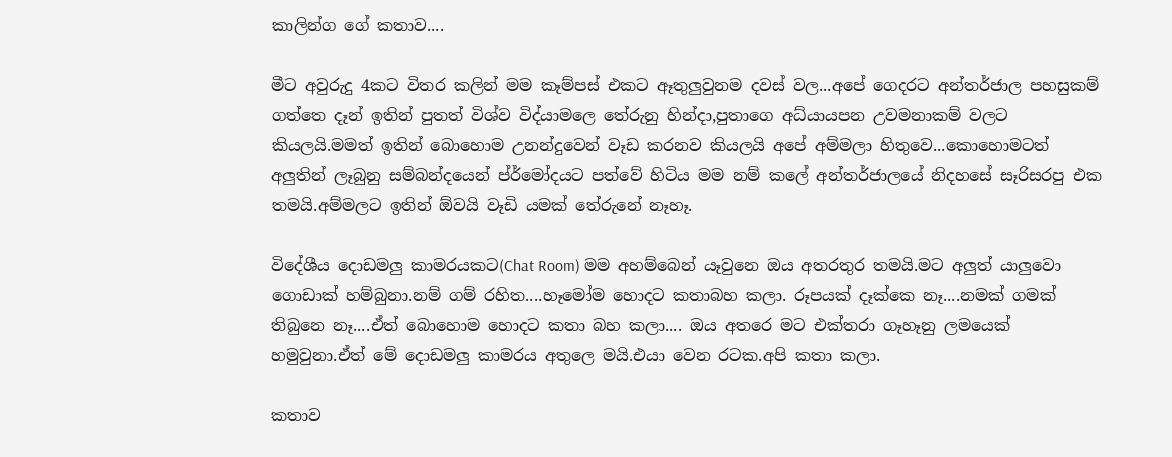කාලින්ග ගේ කතාව....

මීට අවුරුදු 4කට විතර කලින් මම කෑම්පස් එකට ඈතුලුවුනම දවස් වල...අපේ ගෙදරට අන්තර්ජාල පහසුකම් ගත්තෙ දෑන් ඉතින් පුතත් විශ්ව විද්යාමලෙ තේරුනු හින්දා,පුතාගෙ අධ්යායපන උවමනාකම් වලට කියලයි.මමත් ඉතින් බොහොම උනන්දුවෙන් වෑඩ කරනව කියලයි අපේ අම්මලා හිතුවෙ...කොහොමටත් අලුතින් ලෑබුනු සම්බන්දයෙන් ප්ර්මෝදයට පත්වේ හිටිය මම නම් කලේ අන්තර්ජාලයේ නිදහසේ සෑරිසරපු එක තමයි.අම්මලට ඉතින් ඕවයි වෑඩි යමක් තේරුනේ නෑහෑ.

විදේශීය දොඩමලු කාමරයකට(Chat Room) මම අහම්බෙන් යෑවුනෙ ඔය අතරතුර තමයි.මට අලුත් යාලුවො ගොඩාක් හම්බුනා.නම් ගම් රහිත....හෑමෝම හොදට කතාබහ කලා. රූපයක් දෑක්කෙ නෑ....නමක් ගමක් තිබුනෙ නෑ....ඒත් බොහොම හොදට කතා බහ කලා.... ඔය අතරෙ මට එක්තරා ගෑහෑනු ලමයෙක් හමුවුනා.ඒත් මේ දොඩමලු කාමරය අතුලෙ මයි.එයා වෙන රටක.අපි කතා කලා.

කතාව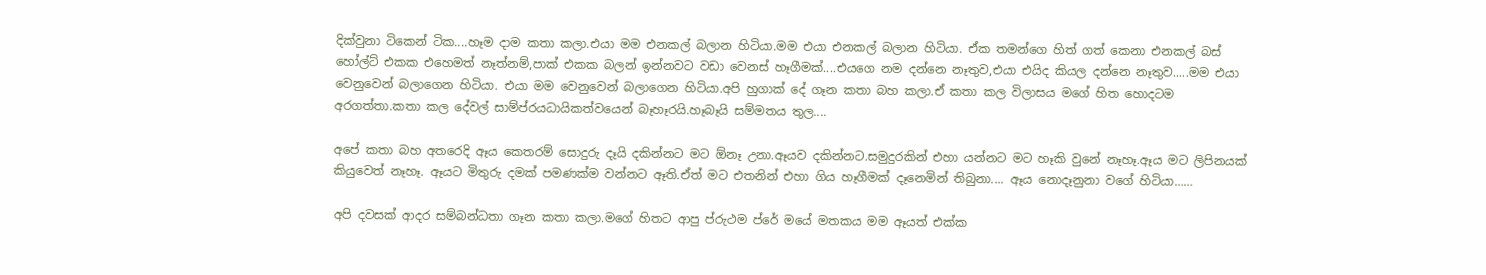දික්වුනා ටිකෙන් ටික....හෑම දාම කතා කලා.එයා මම එනකල් බලාන හිටියා.මම එයා එනකල් බලාන හිටියා. ඒක තමන්ගෙ හිත් ගත් කෙනා එනකල් බස් හෝල්ට් එකක එහෙමත් නෑත්නම්,පාක් එකක බලන් ඉන්නවට වඩා වෙනස් හෑගීමක්....එයගෙ නම දන්නෙ නෑතුව,එයා එයිද කියල දන්නෙ නෑතුව.....මම එයා වෙනුවෙන් බලාගෙන හිටියා. එයා මම වෙනුවෙන් බලාගෙන හිටියා.අපි හුගාක් දේ ගෑන කතා බහ කලා.ඒ කතා කල විලාසය මගේ හිත හොදටම අරගත්තා.කතා කල දේවල් සාම්ප්රයධායිකත්වයෙන් බෑහෑරයි.හෑබෑයි සම්මතය තුල....

අපේ කතා බහ අතරෙදි ඈය කෙතරම් සොදුරු දෑයි දකින්නට මට ඕනෑ උනා.ඈයව දකින්නට.සමුදුරකින් එහා යන්නට මට හෑකි වුනේ නෑහෑ.ඈය මට ලිපිනයක් කියුවෙත් නෑහෑ. ඈයට මිතුරු දමක් පමණක්ම වන්නට ඈති.ඒත් මට එතනින් එහා ගිය හෑගීමක් දෑනෙමින් තිබුනා.... ඈය නොදෑනුනා වගේ හිටියා……

අපි දවසක් ආදර සම්බන්ධතා ගෑන කතා කලා.මගේ හිතට ආපු ප්රුථම ප්රේ මයේ මතකය මම ඈයත් එක්ක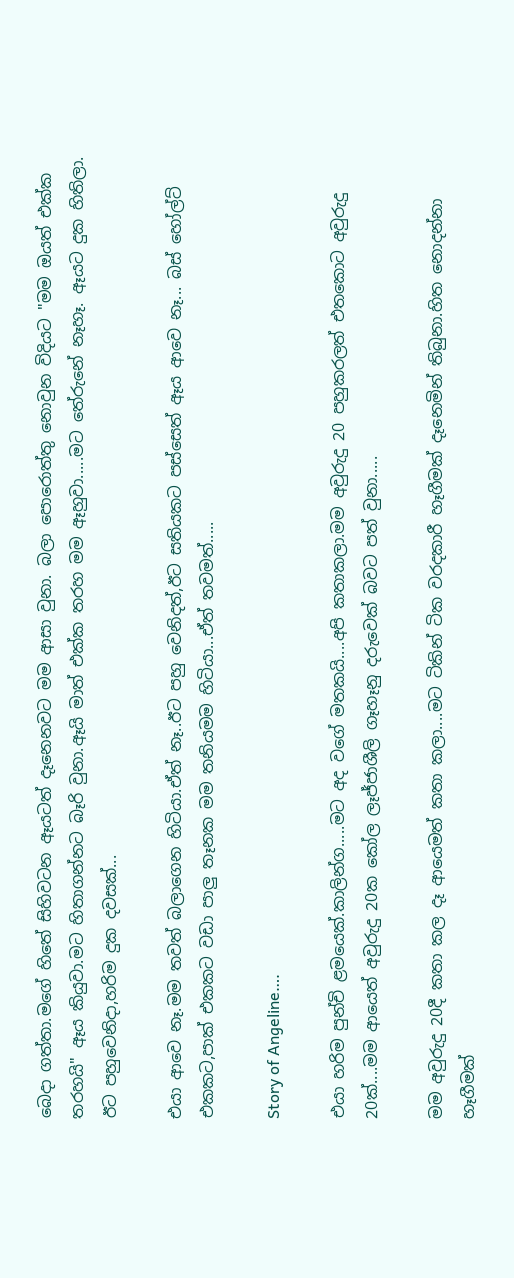බෙදා ගත්තා.මගේ හිතේ සිහිවටන ඈයටත් දෑනෙනවට මම ආසා වුනා. බලා පොරොත්තු නොවුන විදියට "මම ඔයත් එක්ක තරහයි" ඈය කියුවා.මට හිතාගන්නට බෑරි වුනා.ඈයි මාත් එක්ක තරහ මම ඈහුවා.....මට තේරුනේ නෑහෑ. ඈයට දුක හිතිලා. ඊට පහුවෙනිදා,හරිම දුක දවසක්...

එයා ආවෙ නෑ.මම තවත් බලාගෙන හිටියා.ඒත් නෑ..ඊට පහු වෙනිදත්,ඊට සතියකට පස්සෙත් ඈය ආවෙ නෑ... බස් හෝල්ට් එකකට,පාක් එකකට වඩා පාලු තෑනක මම තනියමම හිටියා...ඒත් තවමත්.....

Story of Angeline….

එයා හරිම පුන්චි ළමයෙක්.කාලින්ග.....මට අද වගේ මතකයි....අපි කතාකලා.මම අවුරුදු 20 පහුකරලත් එතකොට අවුරුදු 20ක්....මම ආයෙත් අවුරුදු 20ක කෝල ලෑජ්ජාශීලි ගෑහෑනු දරුවෙක් බවට පත් වුනා.....

මම අවුරුදු 20දී කතා කල දෑ ආයෙමත් කතා කලා....මට ටිකින් ටික වරදකාරී හෑගීමක් දෑනෙමින් තිබුනා.හිත නොදන්නා හෑගීමක්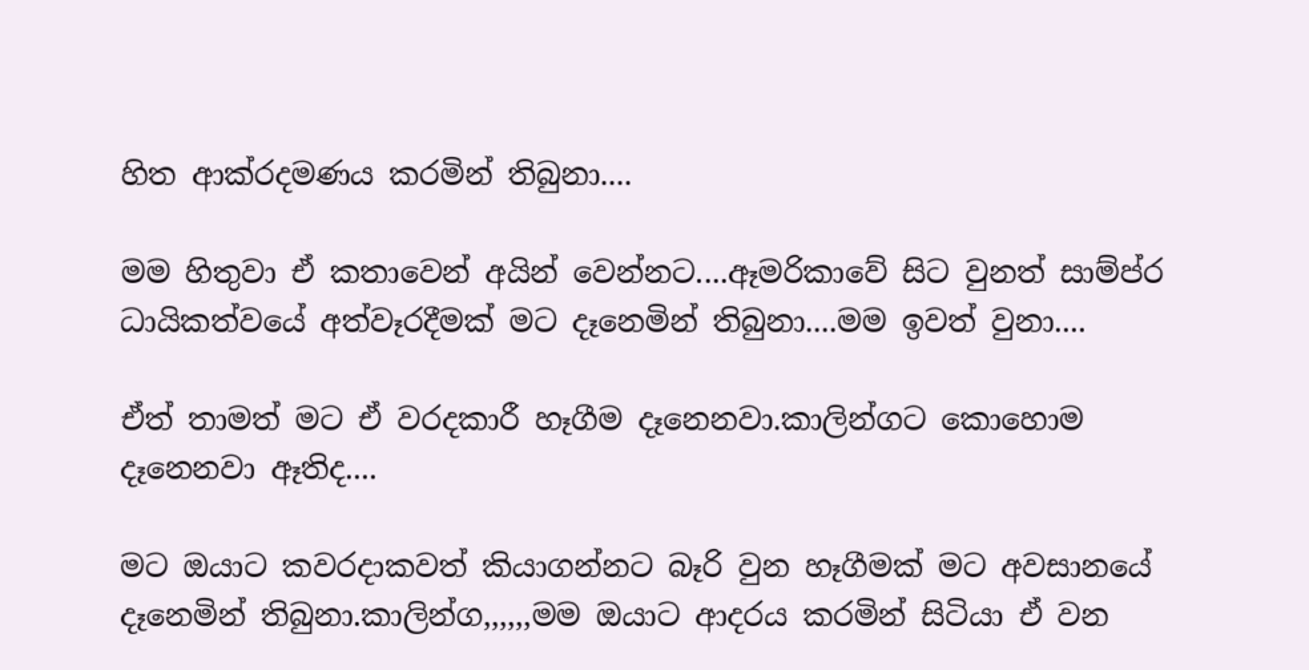හිත ආක්රදමණය කරමින් තිබුනා....

මම හිතුවා ඒ කතාවෙන් අයින් වෙන්නට....ඈමරිකාවේ සිට වුනත් සාම්ප්ර ධායිකත්වයේ අත්වෑරදීමක් මට දෑනෙමින් තිබුනා....මම ඉවත් වුනා....

ඒත් තාමත් මට ඒ වරදකාරී හෑගීම දෑනෙනවා.කාලින්ගට කොහොම දෑනෙනවා ඈතිද....

මට ඔයාට කවරදාකවත් කියාගන්නට බෑරි වුන හෑගීමක් මට අවසානයේ දෑනෙමින් තිබුනා.කාලින්ග,,,,,,මම ඔයාට ආදරය කරමින් සිටියා ඒ වන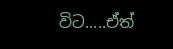විට.....ඒත්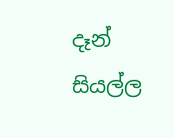දෑන් සියල්ල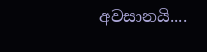අවසානයි....